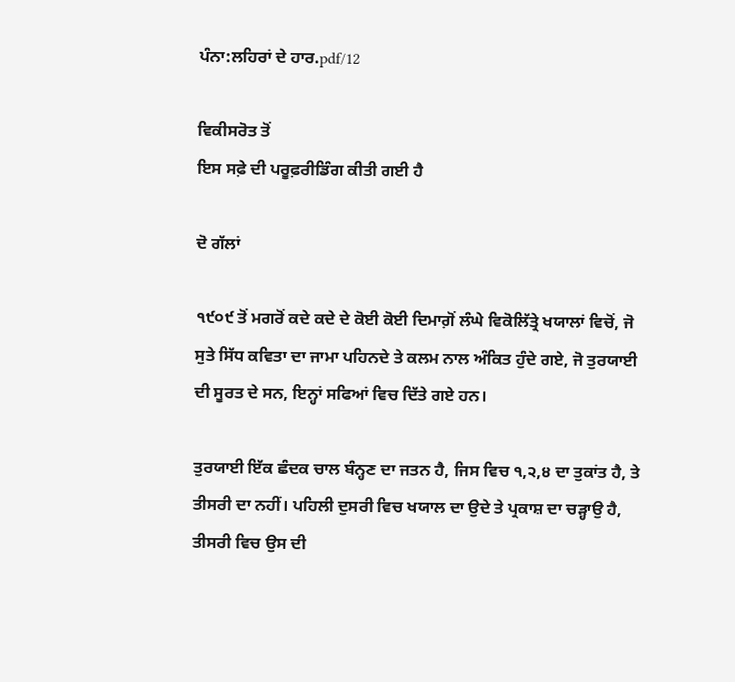ਪੰਨਾ:ਲਹਿਰਾਂ ਦੇ ਹਾਰ.pdf/12

ਵਿਕੀਸਰੋਤ ਤੋਂ
ਇਸ ਸਫ਼ੇ ਦੀ ਪਰੂਫ਼ਰੀਡਿੰਗ ਕੀਤੀ ਗਈ ਹੈ

ਦੋ ਗੱਲਾਂ

੧੯੦੯ ਤੋਂ ਮਗਰੋਂ ਕਦੇ ਕਦੇ ਦੇ ਕੋਈ ਕੋਈ ਦਿਮਾਗ਼ੋਂ ਲੰਘੇ ਵਿਕੋਲਿੱਤ੍ਰੇ ਖਯਾਲਾਂ ਵਿਚੋਂ, ਜੋ ਸੁਤੇ ਸਿੱਧ ਕਵਿਤਾ ਦਾ ਜਾਮਾ ਪਹਿਨਦੇ ਤੇ ਕਲਮ ਨਾਲ ਅੰਕਿਤ ਹੁੰਦੇ ਗਏ, ਜੋ ਤੁਰਯਾਈ ਦੀ ਸੂਰਤ ਦੇ ਸਨ, ਇਨ੍ਹਾਂ ਸਫਿਆਂ ਵਿਚ ਦਿੱਤੇ ਗਏ ਹਨ।

ਤੁਰਯਾਈ ਇੱਕ ਛੰਦਕ ਚਾਲ ਬੰਨ੍ਹਣ ਦਾ ਜਤਨ ਹੈ, ਜਿਸ ਵਿਚ ੧,੨,੪ ਦਾ ਤੁਕਾਂਤ ਹੈ, ਤੇ ਤੀਸਰੀ ਦਾ ਨਹੀਂ। ਪਹਿਲੀ ਦੁਸਰੀ ਵਿਚ ਖਯਾਲ ਦਾ ਉਦੇ ਤੇ ਪ੍ਰਕਾਸ਼ ਦਾ ਚੜ੍ਹਾਉ ਹੈ, ਤੀਸਰੀ ਵਿਚ ਉਸ ਦੀ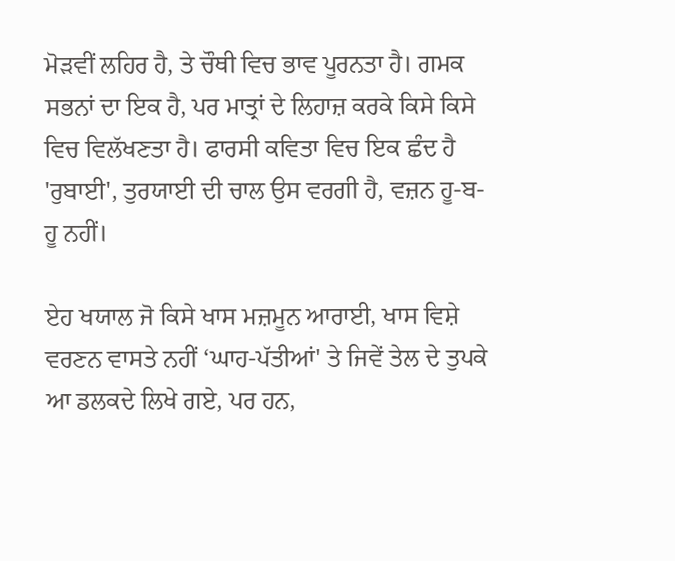ਮੋੜਵੀਂ ਲਹਿਰ ਹੈ, ਤੇ ਚੌਥੀ ਵਿਚ ਭਾਵ ਪੂਰਨਤਾ ਹੈ। ਗਮਕ ਸਭਨਾਂ ਦਾ ਇਕ ਹੈ, ਪਰ ਮਾਤ੍ਰਾਂ ਦੇ ਲਿਹਾਜ਼ ਕਰਕੇ ਕਿਸੇ ਕਿਸੇ ਵਿਚ ਵਿਲੱਖਣਤਾ ਹੈ। ਫਾਰਸੀ ਕਵਿਤਾ ਵਿਚ ਇਕ ਛੰਦ ਹੈ 'ਰੁਬਾਈ', ਤੁਰਯਾਈ ਦੀ ਚਾਲ ਉਸ ਵਰਗੀ ਹੈ, ਵਜ਼ਨ ਹੂ-ਬ-ਹੂ ਨਹੀਂ।

ਏਹ ਖਯਾਲ ਜੋ ਕਿਸੇ ਖਾਸ ਮਜ਼ਮੂਨ ਆਰਾਈ, ਖਾਸ ਵਿਸ਼ੇ ਵਰਣਨ ਵਾਸਤੇ ਨਹੀਂ ‘ਘਾਹ-ਪੱਤੀਆਂ' ਤੇ ਜਿਵੇਂ ਤੇਲ ਦੇ ਤੁਪਕੇ ਆ ਡਲਕਦੇ ਲਿਖੇ ਗਏ, ਪਰ ਹਨ,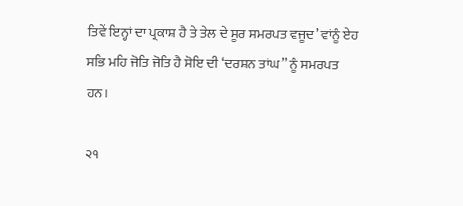ਤਿਵੇਂ ਇਨ੍ਹਾਂ ਦਾ ਪ੍ਰਕਾਸ਼ ਹੈ ਤੇ ਤੇਲ ਦੇ ਸੂਰ ਸਮਰਪਤ ਵਜੂਦ’ ਵਾਂਨੂੰ ਏਹ ਸਭਿ ਮਹਿ ਜੋਤਿ ਜੋਤਿ ਹੈ ਸੋਇ ਦੀ ‘ਦਰਸ਼ਨ ਤਾਂਘ’’ ਨੂੰ ਸਮਰਪਤ ਹਨ।

੨੧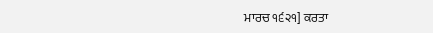ਮਾਰਚ ੧੬੨੧] ਕਰਤਾ